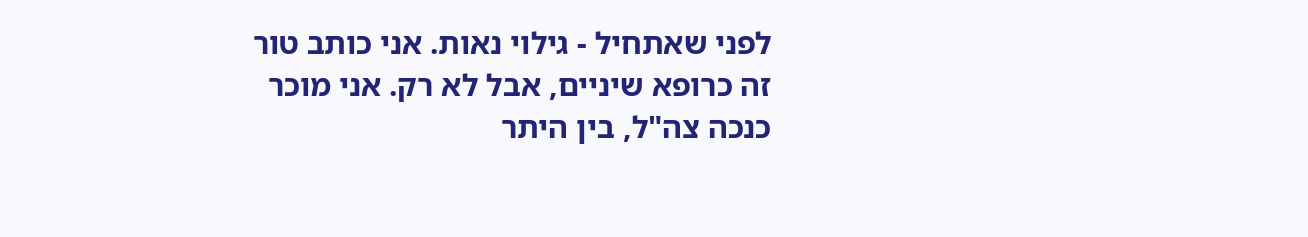לפני שאתחיל - גילוי נאות. אני כותב טור זה כרופא שיניים, אבל לא רק. אני מוכר כנכה צה"ל, בין היתר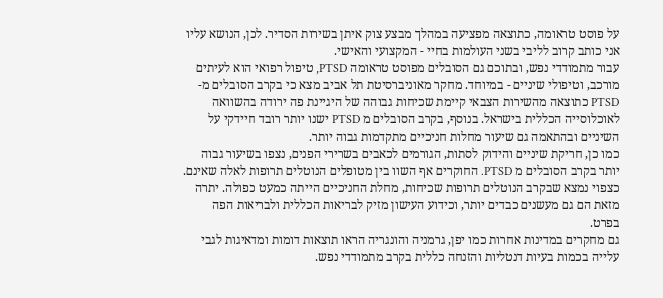על פוסט טראומה, כתוצאה מפציעה במהלך מבצע צוק איתן בשירות הסדיר. לכן, הנושא עליו אני כותב קרוב לליבי בשני העולמות בחיי - המקצועי והאישי.
עבור מתמודדי נפש, ובתוכם גם הסובלים מפוסט טראומה PTSD, טיפול רפואי הוא לעיתים מורכב, וטיפולי שיניים - במיוחד. מחקר מאוניברסיטת תל אביב מצא כי בקרב הסובלים מ-PTSD כתוצאה מהשירות הצבאי קיימת שכיחות גבוהה של היגיינת פה ירודה בהשוואה לאוכלוסייה הכללית בישראל. בנוסף, בקרב הסובלים מ PTSD ישנו יותר רובד חיידקי על השיניים ובהתאמה גם שיעור מחלות חניכיים מתקדמות גבוה יותר.
כמו כן, חריקת שיניים והידוק לסתות, הגורמים לכאבים בשרירי הפנים, נצפו בשיעור גבוה יותר בקרב הסובלים מ PTSD. החוקרים אף השוו בין מטופלים הנוטלים תרופות לאלה שאינם. כצפוי נמצא שבקרב הנוטלים תרופות שכיחות, מחלת החניכיים הייתה כמעט כפולה. יתרה מזאת הם גם מעשנים כבדים יותר, וכידוע העישון מזיק לבריאות הכללית ולבריאות הפה בפרט.
גם מחקרים במדינות אחרות כמו יפן, גרמניה והונגריה הראו תוצאות דומות ומדאיגות לגבי עלייה בכמות בעיות דנטליות והזנחה כללית בקרב מתמודדי נפש.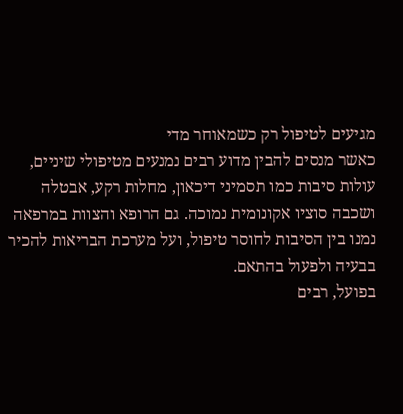מגיעים לטיפול רק כשמאוחר מדי
כאשר מנסים להבין מדוע רבים נמנעים מטיפולי שיניים, עולות סיבות כמו תסמיני דיכאון, מחלות רקע, אבטלה ושכבה סוציו אקונומית נמוכה. גם הרופא והצוות במרפאה נמנו בין הסיבות לחוסר טיפול, ועל מערכת הבריאות להכיר בבעיה ולפעול בהתאם.
בפועל, רבים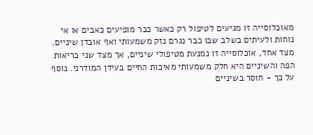מאוכלוסייה זו מגיעים לטיפול רק כאשר כבר מופיעים כאבים או אי נוחות ולעיתים בשלב שבו כבר נגרם נזק משמעותי ואף אובדן שיניים.
מצד אחד, אוכלוסייה זו נמנעת מטיפולי שיניים, אך מצד שני בריאות הפה והשיניים היא חלק משמעותי מאיכות החיים בעידן המודרני. נוסף על כך - חוסר בשיניים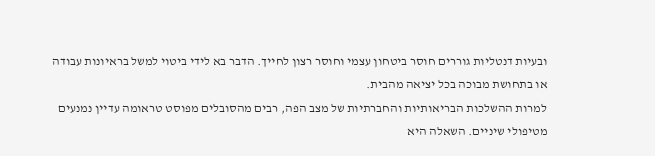ובעיות דנטליות גוררים חוסר ביטחון עצמי וחוסר רצון לחייך. הדבר בא לידי ביטוי למשל בראיונות עבודה או בתחושת מבוכה בכל יציאה מהבית.
למרות ההשלכות הבריאותיות והחברתיות של מצב הפה, רבים מהסובלים מפוסט טראומה עדיין נמנעים מטיפולי שיניים. השאלה היא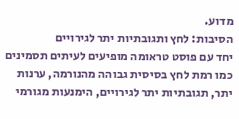מדוע.
הסיבות: לחץ ותגובתיות יתר לגירויים
יחד עם פוסט טראומה מופיעים לעיתים תסמינים כמו רמת לחץ בסיסית גבוהה מהנורמה, ערנות יתר, תגובתיות יתר לגירויים, הימנעות מגורמי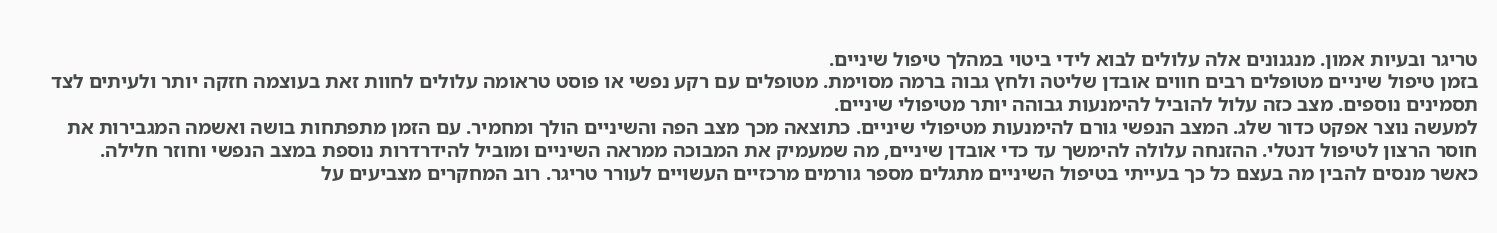טריגר ובעיות אמון. מנגנונים אלה עלולים לבוא לידי ביטוי במהלך טיפול שיניים.
בזמן טיפול שיניים מטופלים רבים חווים אובדן שליטה ולחץ גבוה ברמה מסוימת. מטופלים עם רקע נפשי או פוסט טראומה עלולים לחוות זאת בעוצמה חזקה יותר ולעיתים לצד תסמינים נוספים. מצב כזה עלול להוביל להימנעות גבוהה יותר מטיפולי שיניים.
למעשה נוצר אפקט כדור שלג. המצב הנפשי גורם להימנעות מטיפולי שיניים. כתוצאה מכך מצב הפה והשיניים הולך ומחמיר. עם הזמן מתפתחות בושה ואשמה המגבירות את חוסר הרצון לטיפול דנטלי. ההזנחה עלולה להימשך עד כדי אובדן שיניים, מה שמעמיק את המבוכה ממראה השיניים ומוביל להידרדרות נוספת במצב הנפשי וחוזר חלילה.
כאשר מנסים להבין מה בעצם כל כך בעייתי בטיפול השיניים מתגלים מספר גורמים מרכזיים העשויים לעורר טריגר. רוב המחקרים מצביעים על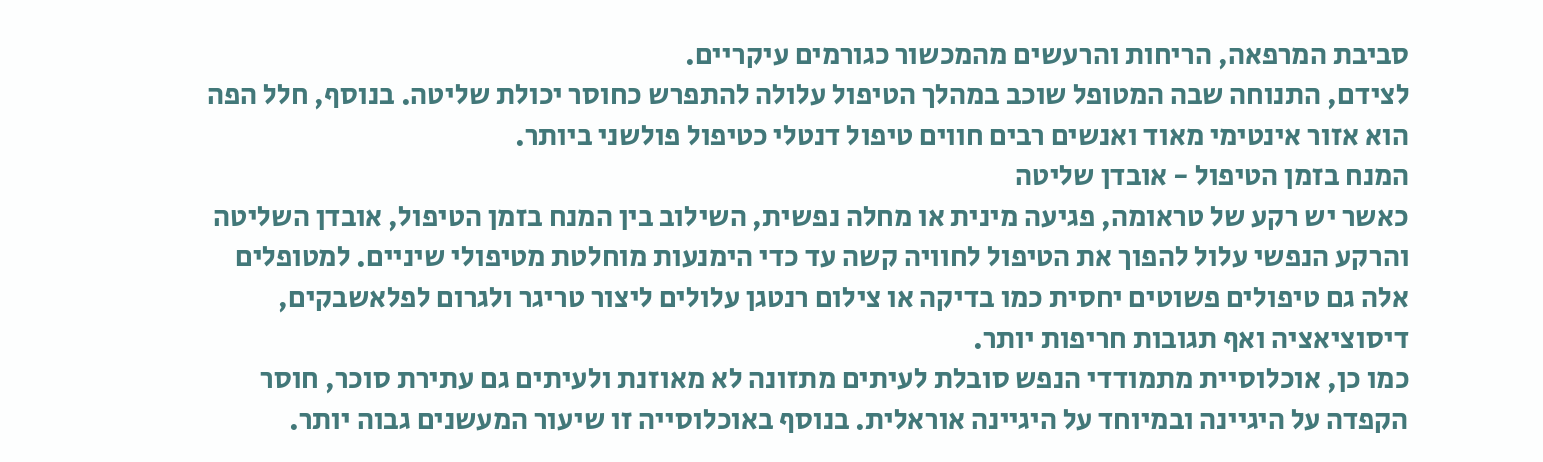סביבת המרפאה, הריחות והרעשים מהמכשור כגורמים עיקריים.
לצידם, התנוחה שבה המטופל שוכב במהלך הטיפול עלולה להתפרש כחוסר יכולת שליטה. בנוסף, חלל הפה הוא אזור אינטימי מאוד ואנשים רבים חווים טיפול דנטלי כטיפול פולשני ביותר.
המנח בזמן הטיפול - אובדן שליטה
כאשר יש רקע של טראומה, פגיעה מינית או מחלה נפשית, השילוב בין המנח בזמן הטיפול, אובדן השליטה והרקע הנפשי עלול להפוך את הטיפול לחוויה קשה עד כדי הימנעות מוחלטת מטיפולי שיניים. למטופלים אלה גם טיפולים פשוטים יחסית כמו בדיקה או צילום רנטגן עלולים ליצור טריגר ולגרום לפלאשבקים, דיסוציאציה ואף תגובות חריפות יותר.
כמו כן, אוכלוסיית מתמודדי הנפש סובלת לעיתים מתזונה לא מאוזנת ולעיתים גם עתירת סוכר, חוסר הקפדה על היגיינה ובמיוחד על היגיינה אוראלית. בנוסף באוכלוסייה זו שיעור המעשנים גבוה יותר.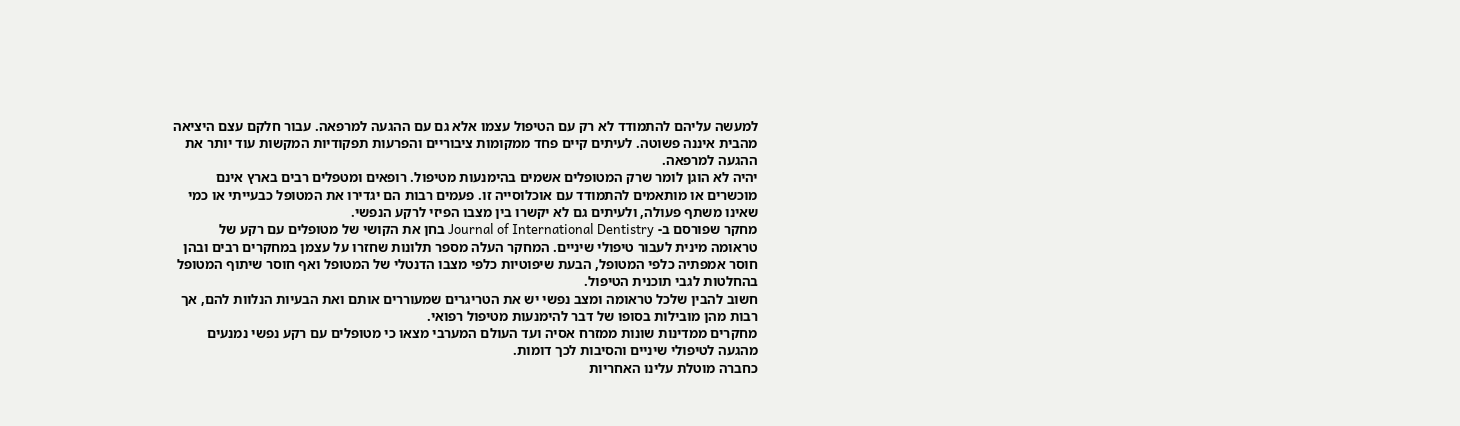למעשה עליהם להתמודד לא רק עם הטיפול עצמו אלא גם עם ההגעה למרפאה. עבור חלקם עצם היציאה מהבית איננה פשוטה. לעיתים קיים פחד ממקומות ציבוריים והפרעות תפקודיות המקשות עוד יותר את ההגעה למרפאה.
יהיה לא הוגן לומר שרק המטופלים אשמים בהימנעות מטיפול. רופאים ומטפלים רבים בארץ אינם מוכשרים או מותאמים להתמודד עם אוכלוסייה זו. פעמים רבות הם יגדירו את המטופל כבעייתי או כמי שאינו משתף פעולה, ולעיתים גם לא יקשרו בין מצבו הפיזי לרקע הנפשי.
מחקר שפורסם ב- Journal of International Dentistry בחן את הקושי של מטופלים עם רקע של טראומה מינית לעבור טיפולי שיניים. המחקר העלה מספר תלונות שחזרו על עצמן במחקרים רבים ובהן חוסר אמפתיה כלפי המטופל, הבעת שיפוטיות כלפי מצבו הדנטלי של המטופל ואף חוסר שיתוף המטופל בהחלטות לגבי תוכנית הטיפול.
חשוב להבין שלכל טראומה ומצב נפשי יש את הטריגרים שמעוררים אותם ואת הבעיות הנלוות להם, אך רבות מהן מובילות בסופו של דבר להימנעות מטיפול רפואי.
מחקרים ממדינות שונות ממזרח אסיה ועד העולם המערבי מצאו כי מטופלים עם רקע נפשי נמנעים מהגעה לטיפולי שיניים והסיבות לכך דומות.
כחברה מוטלת עלינו האחריות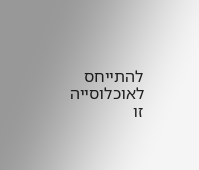להתייחס לאוכלוסייה זו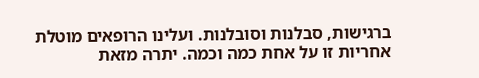ברגישות, סבלנות וסובלנות. ועלינו הרופאים מוטלת אחריות זו על אחת כמה וכמה. יתרה מזאת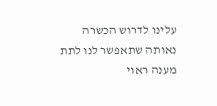עלינו לדרוש הכשרה נאותה שתאפשר לנו לתת מענה ראוי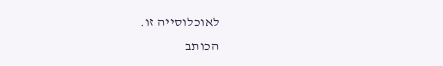לאוכלוסייה זו.
הכותב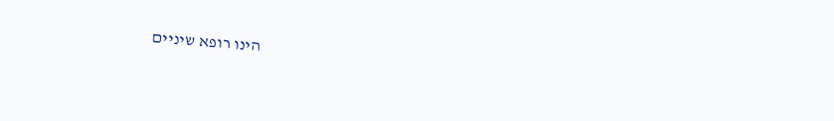הינו רופא שיניים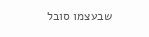שבעצמו סובל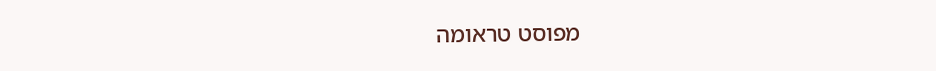מפוסט טראומה